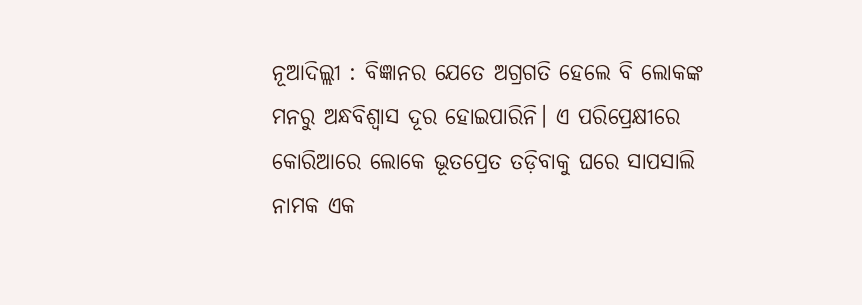ନୂଆଦିଲ୍ଲୀ : ବିଜ୍ଞାନର ଯେତେ ଅଗ୍ରଗତି ହେଲେ ବି ଲୋକଙ୍କ ମନରୁ ଅନ୍ଧବିଶ୍ବାସ ଦୂର ହୋଇପାରିନି। ଏ ପରିପ୍ରେକ୍ଷୀରେ କୋରିଆରେ ଲୋକେ ଭୂତପ୍ରେତ ତଡ଼ିବାକୁ ଘରେ ସାପସାଲି ନାମକ ଏକ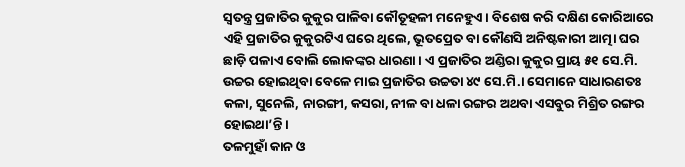ସ୍ବତନ୍ତ୍ର ପ୍ରଜାତିର କୁକୁର ପାଳିବା କୌତୂହଳୀ ମନେହୁଏ। ବିଶେଷ କରି ଦକ୍ଷିଣ କୋରିଆରେ ଏହି ପ୍ରଜାତିର କୁକୁରଟିଏ ଘରେ ଥିଲେ, ଭୂତପ୍ରେତ ବା କୌଣସି ଅନିଷ୍ଟକାରୀ ଆତ୍ମା ଘର ଛାଡ଼ି ପଳାଏ ବୋଲି ଲୋକଙ୍କର ଧାରଣା। ଏ ପ୍ରଜାତିର ଅଣ୍ଡିରା କୁକୁର ପ୍ରାୟ ୫୧ ସେ.ମି. ଉଚ୍ଚର ହୋଇଥିବା ବେଳେ ମାଇ ପ୍ରଜାତିର ଉଚ୍ଚତା ୪୯ ସେ.ମି.। ସେମାନେ ସାଧାରଣତଃ କଳା, ସୁନେଲି, ନାରଙ୍ଗୀ, କସରା, ନୀଳ ବା ଧଳା ରଙ୍ଗର ଅଥବା ଏସବୁର ମିଶ୍ରିତ ରଙ୍ଗର ହୋଇଥା’ନ୍ତି।
ତଳମୁହାଁ କାନ ଓ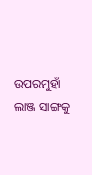ଉପରମୁହାଁ ଲାଞ୍ଜ ସାଙ୍ଗକୁ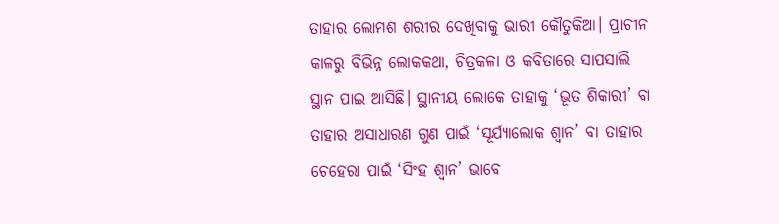ତାହାର ଲୋମଶ ଶରୀର ଦେଖିବାକୁ ଭାରୀ କୌତୁକିଆ। ପ୍ରାଚୀନ କାଳରୁ ବିଭିନ୍ନ ଲୋକକଥା, ଚିତ୍ରକଳା ଓ କବିତାରେ ସାପସାଲି ସ୍ଥାନ ପାଇ ଆସିଛି। ସ୍ଥାନୀୟ ଲୋକେ ତାହାକୁ ‘ଭୂତ ଶିକାରୀ’ ବା ତାହାର ଅସାଧାରଣ ଗୁଣ ପାଇଁ ‘ସୂର୍ଯ୍ୟାଲୋକ ଶ୍ବାନ’ ବା ତାହାର ଚେହେରା ପାଇଁ ‘ସିଂହ ଶ୍ବାନ’ ଭାବେ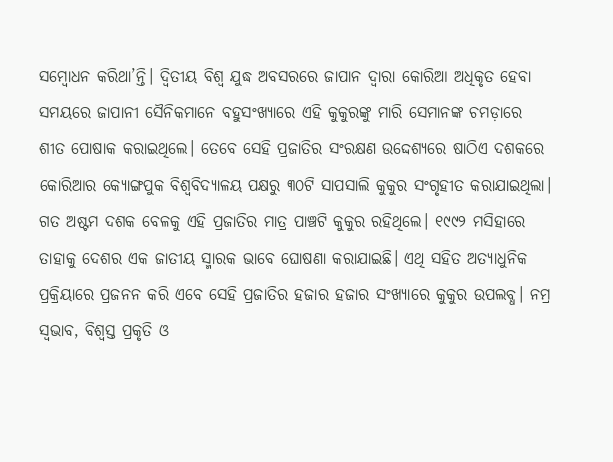ସମ୍ବୋଧନ କରିଥା’ନ୍ତି। ଦ୍ବିତୀୟ ବିଶ୍ବ ଯୁଦ୍ଧ ଅବସରରେ ଜାପାନ ଦ୍ବାରା କୋରିଆ ଅଧିକୃତ ହେବା ସମୟରେ ଜାପାନୀ ସୈନିକମାନେ ବହୁସଂଖ୍ୟାରେ ଏହି କୁକୁରଙ୍କୁ ମାରି ସେମାନଙ୍କ ଚମଡ଼ାରେ ଶୀତ ପୋଷାକ କରାଇଥିଲେ। ତେବେ ସେହି ପ୍ରଜାତିର ସଂରକ୍ଷଣ ଉଦ୍ଦେଶ୍ୟରେ ଷାଠିଏ ଦଶକରେ କୋରିଆର କ୍ୟୋଙ୍ଗପୁକ ବିଶ୍ବବିଦ୍ୟାଳୟ ପକ୍ଷରୁ ୩୦ଟି ସାପସାଲି କୁକୁର ସଂଗୃହୀତ କରାଯାଇଥିଲା।
ଗତ ଅଷ୍ଟମ ଦଶକ ବେଳକୁ ଏହି ପ୍ରଜାତିର ମାତ୍ର ପାଞ୍ଚଟି କୁକୁର ରହିଥିଲେ। ୧୯୯୨ ମସିହାରେ ତାହାକୁ ଦେଶର ଏକ ଜାତୀୟ ସ୍ମାରକ ଭାବେ ଘୋଷଣା କରାଯାଇଛି। ଏଥି ସହିତ ଅତ୍ୟାଧୁନିକ ପ୍ରକ୍ରିୟାରେ ପ୍ରଜନନ କରି ଏବେ ସେହି ପ୍ରଜାତିର ହଜାର ହଜାର ସଂଖ୍ୟାରେ କୁକୁର ଉପଲବ୍ଧ। ନମ୍ର ସ୍ବଭାବ, ବିଶ୍ବସ୍ତ ପ୍ରକୃତି ଓ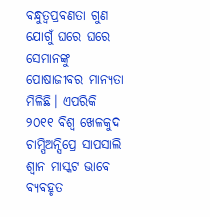ବନ୍ଧୁତ୍ବପ୍ରବଣତା ଗୁଣ ଯୋଗୁଁ ଘରେ ଘରେ ସେମାନଙ୍କୁ ପୋଷାଜୀବର ମାନ୍ୟତା ମିଳିଛି। ଏପରିକି ୨୦୧୧ ବିଶ୍ବ ଖେଳକୁଦ ଚାମ୍ପିଅନ୍ସିପ୍ରେ ସାପସାଲି ଶ୍ବାନ ମାସ୍କଟ ଭାବେ ବ୍ୟବହୃତ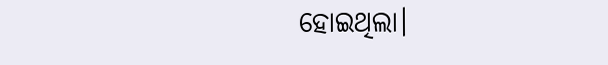ହୋଇଥିଲା।